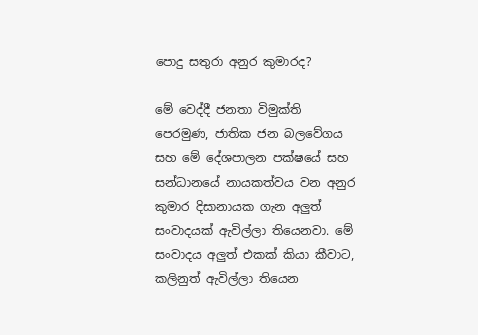පොදු සතුරා අනුර කුමාරද?

මේ වෙද්දී ජනතා විමුක්ති පෙරමුණ, ජාතික ජන බලවේගය සහ මේ දේශපාලන පක්ෂයේ සහ සන්ධානයේ නායකත්වය වන අනුර කුමාර දිසානායක ගැන අලුත් සංවාදයක් ඇවිල්ලා තියෙනවා. මේ සංවාදය අලුත් එකක් කියා කීවාට, කලිනුත් ඇවිල්ලා තියෙන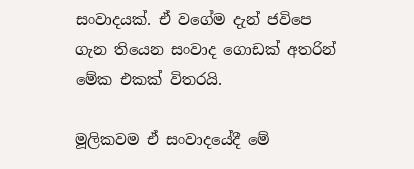සංවාදයක්. ඒ වගේම දැන් ජවිපෙ ගැන තියෙන සංවාද ගොඩක් අතරින් මේක එකක් විතරයි.

මූලිකවම ඒ සංවාදයේදී මේ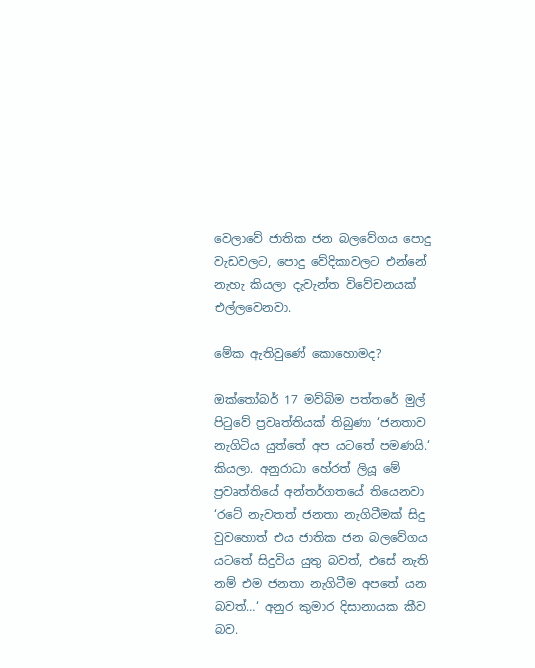වෙලාවේ ජාතික ජන බලවේගය පොදු වැඩවලට, පොදු වේදිකාවලට එන්නේ නැහැ කියලා දැවැන්ත විවේචනයක් එල්ලවෙනවා.

මේක ඇතිවුණේ කොහොමද?

ඔක්තෝබර් 17 මව්බිම පත්තරේ මුල් පිටුවේ ප්‍රවෘත්තියක් තිබුණා ‘ජනතාව නැගිටිය යුත්තේ අප යටතේ පමණයි.‘ කියලා. අනුරාධා හේරත් ලියූ මේ ප්‍රවෘත්තියේ අන්තර්ගතයේ තියෙනවා ‘රටේ නැවතත් ජනතා නැගිටීමක් සිදු වුවහොත් එය ජාතික ජන බලවේගය යටතේ සිදුවිය යුතු බවත්, එසේ නැති නම් එම ජනතා නැගිටීම අපතේ යන බවත්…‘ අනුර කුමාර දිසානායක කීව බව.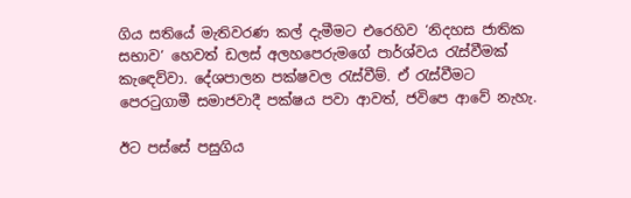ගිය සතියේ මැතිවරණ කල් දැමීමට එරෙහිව ‘නිදහස ජාතික සභාව‘ හෙවත් ඩලස් අලහපෙරුමගේ පාර්ශ්වය රැස්වීමක් කැඳෙව්වා. දේශපාලන පක්ෂවල රැස්වීම්. ඒ රැස්වීමට පෙරටුගාමී සමාජවාදී පක්ෂය පවා ආවත්, ජවිපෙ ආවේ නැහැ.

ඊට පස්සේ පසුගිය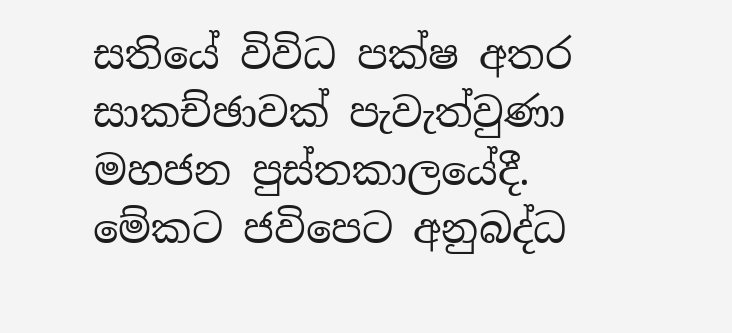සතියේ විවිධ පක්ෂ අතර සාකච්ඡාවක් පැවැත්වුණා මහජන පුස්තකාලයේදී. මේකට ජවිපෙට අනුබද්ධ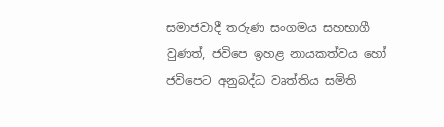සමාජවාදී තරුණ සංගමය සහභාගී වුණත්, ජවිපෙ ඉහළ නායකත්වය හෝ ජවිපෙට අනුබද්ධ වෘත්තිය සමිති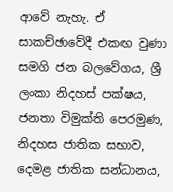ආවේ නැහැ. ඒ සාකච්ඡාවේදී එකඟ වුණා සමගි ජන බලවේගය, ශ්‍රී ලංකා නිදහස් පක්ෂය, ජනතා විමුක්ති පෙරමුණ, නිදහස ජාතික සභාව, දෙමළ ජාතික සන්ධානය,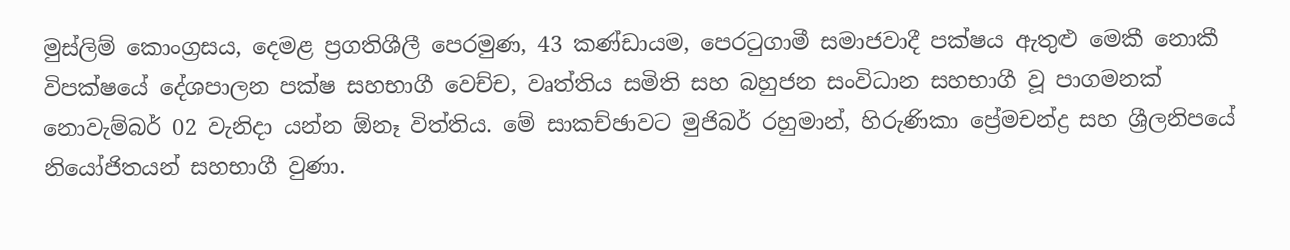මුස්ලිම් කොංග්‍රසය, දෙමළ ප්‍රගතිශීලී පෙරමුණ, 43 කණ්ඩායම, පෙරටුගාමී සමාජවාදී පක්ෂය ඇතුළු මෙකී නොකී විපක්ෂයේ දේශපාලන පක්ෂ සහභාගී වෙච්ච, වෘත්තිය සමිති සහ බහුජන සංවිධාන සහභාගී වූ පාගමනක් නොවැම්බර් 02 වැනිදා යන්න ඕනෑ විත්තිය. මේ සාකච්ඡාවට මුජිබර් රහුමාන්, හිරුණිකා ප්‍රේමචන්ද්‍ර සහ ශ්‍රීලනිපයේ නියෝජිතයන් සහභාගී වුණා.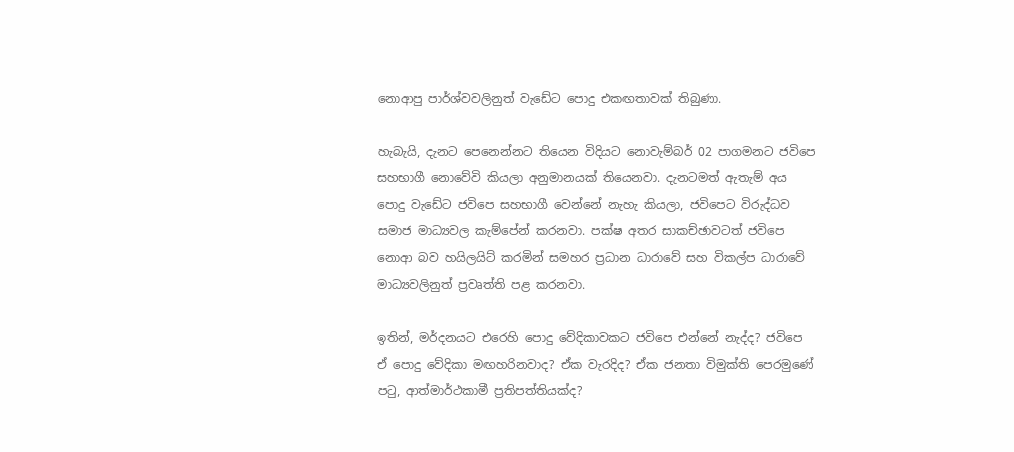නොආපු පාර්ශ්වවලිනුත් වැඩේට පොදු එකඟතාවක් තිබුණා.

හැබැයි, දැනට පෙනෙන්නට තියෙන විදියට නොවැම්බර් 02 පාගමනට ජවිපෙ සහභාගී නොවේවි කියලා අනුමානයක් තියෙනවා. දැනටමත් ඇතැම් අය පොදු වැඩේට ජවිපෙ සහභාගී වෙන්නේ නැහැ කියලා, ජවිපෙට විරුද්ධව සමාජ මාධ්‍යවල කැම්පේන් කරනවා. පක්ෂ අතර සාකච්ඡාවටත් ජවිපෙ නොආ බව හයිලයිට් කරමින් සමහර ප්‍රධාන ධාරාවේ සහ විකල්ප ධාරාවේ මාධ්‍යවලිනුත් ප්‍රවෘත්ති පළ කරනවා.

ඉතින්, මර්දනයට එරෙහි පොදු වේදිකාවකට ජවිපෙ එන්නේ නැද්ද? ජවිපෙ ඒ පොදු වේදිකා මඟහරිනවාද? ඒක වැරදිද? ඒක ජනතා විමුක්ති පෙරමුණේ පටු, ආත්මාර්ථකාමී ප්‍රතිපත්තියක්ද?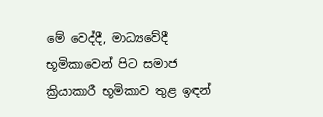මේ වෙද්දී, මාධ්‍යවේදී භූමිකාවෙන් පිට සමාජ ක්‍රියාකාරී භූමිකාව තුළ ඉඳන්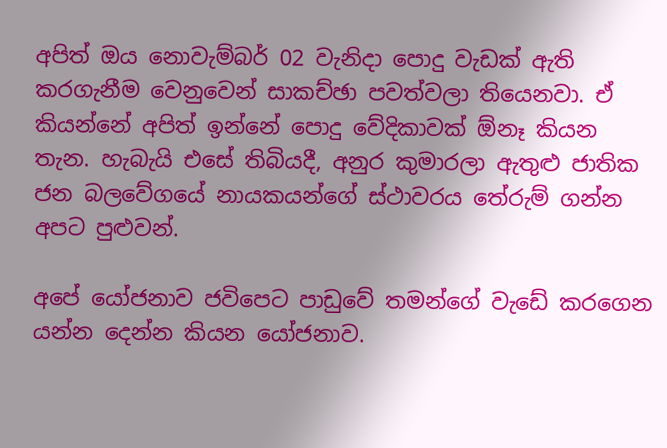අපිත් ඔය නොවැම්බර් 02 වැනිදා පොදු වැඩක් ඇති කරගැනීම වෙනුවෙන් සාකච්ඡා පවත්වලා තියෙනවා. ඒ කියන්නේ අපිත් ඉන්නේ පොදු වේදිකාවක් ඕනෑ කියන තැන. හැබැයි එසේ තිබියදී, අනුර කුමාරලා ඇතුළු ජාතික ජන බලවේගයේ නායකයන්ගේ ස්ථාවරය තේරුම් ගන්න අපට පුළුවන්.

අපේ යෝජනාව ජවිපෙට පාඩුවේ තමන්ගේ වැඩේ කරගෙන යන්න දෙන්න කියන යෝජනාව.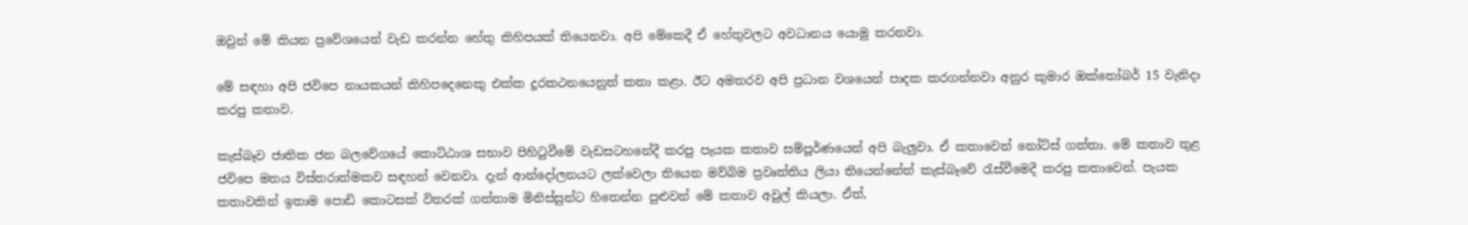ඔවුන් මේ කියන ප්‍රවේශයෙන් වැඩ කරන්න හේතු කිහිපයක් තියෙනවා. අපි මේකෙදී ඒ හේතුවලට අවධානය යොමු කරනවා.

මේ සඳහා අපි ජවිපෙ නායකයන් කිහිපදෙනෙකු එක්ක දූරකථනයෙනුත් කතා කළා. ඊට අමතරව අපි ප්‍රධාන වශයෙන් පාදක කරගන්නවා අනුර කුමාර ඔක්තෝබර් 15 වැනිදා කරපු කතාව.

කැස්බෑව ජාතික ජන බලවේගයේ කොට්ඨාශ සභාව පිහිටුවීමේ වැඩසටහනේදී කරපු පැයක කතාව සම්පූර්ණයෙන් අපි බැලුවා. ඒ කතාවෙන් නෝට්ස් ගත්තා. මේ කතාව තුළ ජවිපෙ මතය විස්තරාත්මකව සඳහන් වෙනවා. දැන් ආන්දෝලනයට ලක්වෙලා තියෙන මව්බිම ප්‍රවෘත්තිය ලියා තියෙන්නේත් කැස්බෑවේ රැස්වීමෙදී කරපු කතාවෙන්. පැයක කතාවකින් ඉතාම පොඩි කොටසක් විතරක් ගත්තාම මිනිස්සුන්ට හිතෙන්න පුළුවන් මේ කතාව අවුල් කියලා. ඒත්,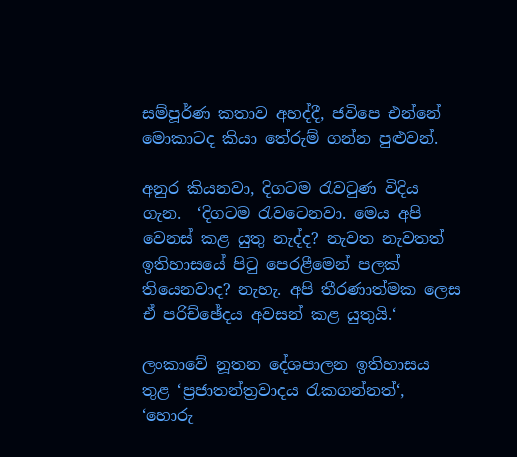සම්පූර්ණ කතාව අහද්දී, ජවිපෙ එන්නේ මොකාටද කියා තේරුම් ගන්න පුළුවන්.

අනුර කියනවා, දිගටම රැවටුණ විදිය ගැන.  ‘දිගටම රැවටෙනවා. මෙය අපි වෙනස් කළ යුතු නැද්ද? නැවත නැවතත් ඉතිහාසයේ පිටු පෙරළීමෙන් පලක් තියෙනවාද? නැහැ. අපි තීරණාත්මක ලෙස ඒ පරිච්ඡේදය අවසන් කළ යුතුයි.‘

ලංකාවේ නූතන දේශපාලන ඉතිහාසය තුළ ‘ප්‍රජාතන්ත්‍රවාදය රැකගන්නත්‘, ‘හොරු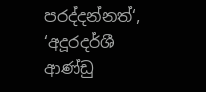පරද්දන්නත්‘, ‘අදූරදර්ශී ආණ්ඩු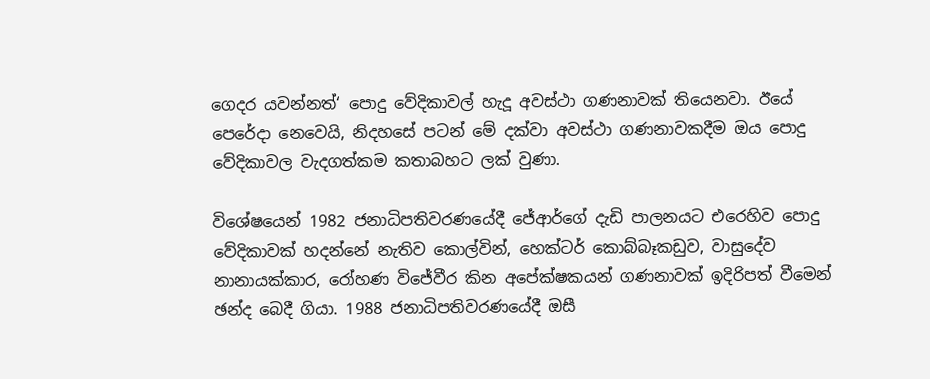ගෙදර යවන්නත්‘ පොදු වේදිකාවල් හැදූ අවස්ථා ගණනාවක් තියෙනවා. ඊයේ පෙරේදා නෙවෙයි, නිදහසේ පටන් මේ දක්වා අවස්ථා ගණනාවකදීම ඔය පොදු වේදිකාවල වැදගත්කම කතාබහට ලක් වුණා.

විශේෂයෙන් 1982 ජනාධිපතිවරණයේදී ජේආර්ගේ දැඩි පාලනයට එරෙහිව පොදු වේදිකාවක් හදන්නේ නැතිව කොල්වින්, හෙක්ටර් කොබ්බෑකඩුව, වාසුදේව නානායක්කාර, රෝහණ විජේවීර කින අපේක්ෂකයන් ගණනාවක් ඉදිරිපත් වීමෙන් ඡන්ද බෙදී ගියා. 1988 ජනාධිපතිවරණයේදී ඔසී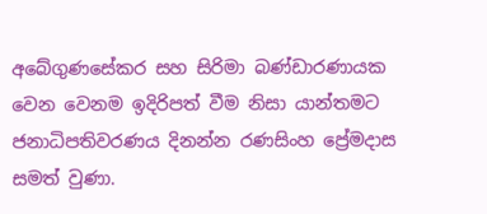අබේගුණසේකර සහ සිරිමා බණ්ඩාරණායක වෙන වෙනම ඉදිරිපත් වීම නිසා යාන්තමට ජනාධිපතිවරණය දිනන්න රණසිංහ ප්‍රේමදාස සමත් වුණා.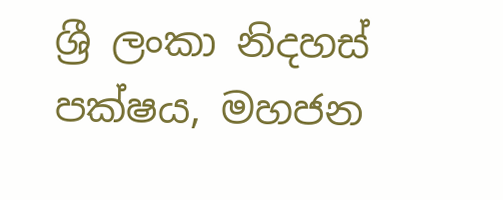ශ්‍රී ලංකා නිදහස් පක්ෂය, මහජන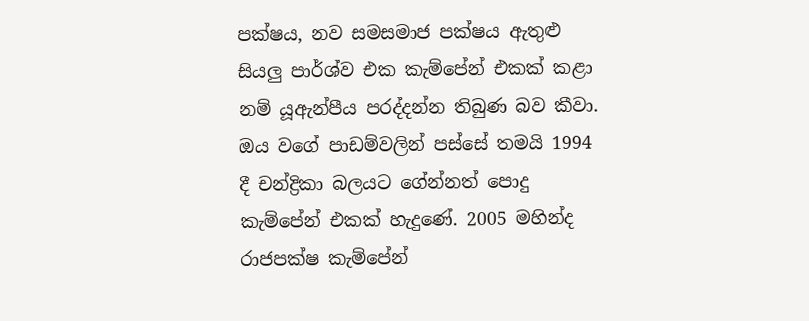පක්ෂය, නව සමසමාජ පක්ෂය ඇතුළු සියලු පාර්ශ්ව එක කැම්පේන් එකක් කළා නම් යූඇන්පීය පරද්දන්න තිබුණ බව කීවා. ඔය වගේ පාඩම්වලින් පස්සේ තමයි 1994 දී චන්ද්‍රිකා බලයට ගේන්නත් පොදු කැම්පේන් එකක් හැදුණේ. 2005 මහින්ද රාජපක්ෂ කැම්පේන්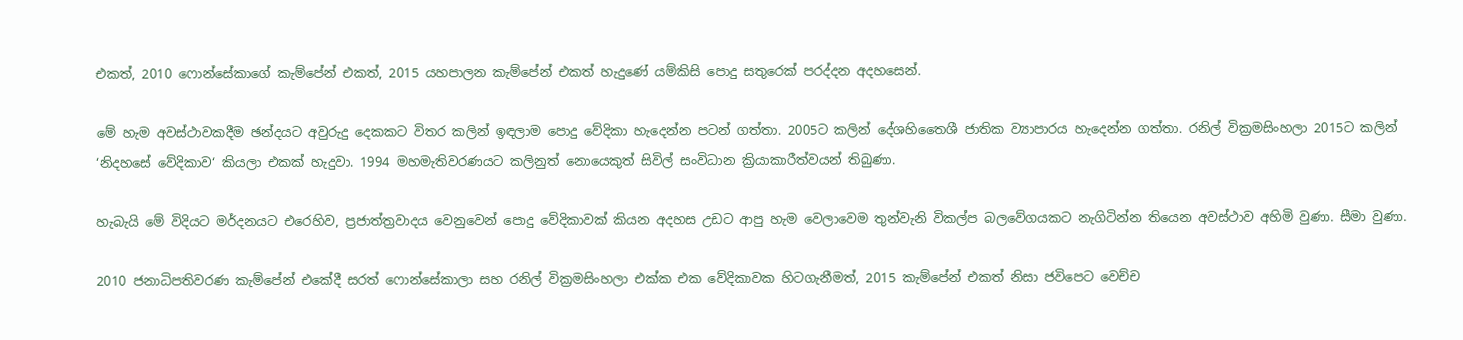එකත්, 2010 ෆොන්සේකාගේ කැම්පේන් එකත්, 2015 යහපාලන කැම්පේන් එකත් හැදුණේ යම්කිසි පොදු සතුරෙක් පරද්දන අදහසෙන්.

මේ හැම අවස්ථාවකදීම ඡන්දයට අවුරුදු දෙකකට විතර කලින් ඉඳලාම පොදු වේදිකා හැදෙන්න පටන් ගත්තා. 2005ට කලින් දේශහිතෛශී ජාතික ව්‍යාපාරය හැදෙන්න ගත්තා. රනිල් වික්‍රමසිංහලා 2015ට කලින් ‘නිදහසේ වේදිකාව‘ කියලා එකක් හැදුවා. 1994 මහමැතිවරණයට කලිනුත් නොයෙකුත් සිවිල් සංවිධාන ක්‍රියාකාරීත්වයන් තිබුණා.

හැබැයි මේ විදියට මර්දනයට එරෙහිව, ප්‍රජාත්ත්‍රවාදය වෙනුවෙන් පොදු වේදිකාවක් කියන අදහස උඩට ආපු හැම වෙලාවෙම තුන්වැනි විකල්ප බලවේගයකට නැගිටින්න තියෙන අවස්ථාව අහිමි වුණා. සීමා වුණා.

2010 ජනාධිපතිවරණ කැම්පේන් එකේදී සරත් ෆොන්සේකාලා සහ රනිල් වික්‍රමසිංහලා එක්ක එක වේදිකාවක හිටගැනීමත්, 2015 කැම්පේන් එකත් නිසා ජවිපෙට වෙච්ච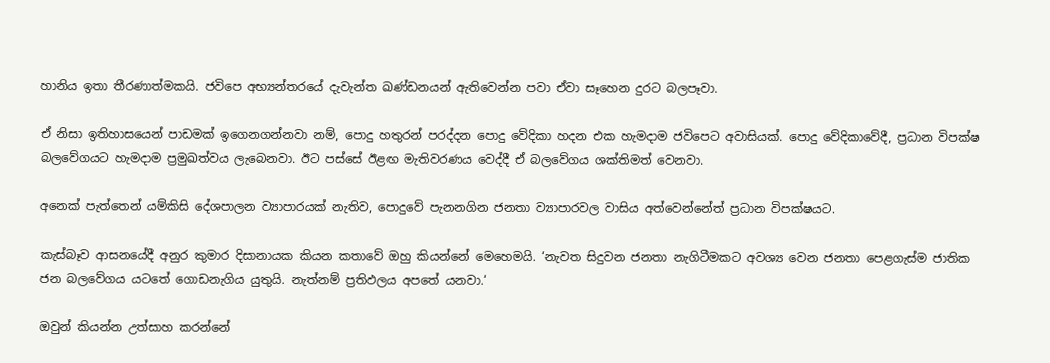හානිය ඉතා තීරණාත්මකයි. ජවිපෙ අභ්‍යන්තරයේ දැවැන්ත ඛණ්ඩනයන් ඇතිවෙන්න පවා ඒවා සෑහෙන දුරට බලපෑවා.

ඒ නිසා ඉතිහාසයෙන් පාඩමක් ඉගෙනගන්නවා නම්, පොදු හතුරන් පරද්දන පොදු වේදිකා හදන එක හැමදාම ජවිපෙට අවාසියක්. පොදු වේදිකාවේදී, ප්‍රධාන විපක්ෂ බලවේගයට හැමදාම ප්‍රමුඛත්වය ලැබෙනවා. ඊට පස්සේ ඊළඟ මැතිවරණය වෙද්දී ඒ බලවේගය ශක්තිමත් වෙනවා.

අනෙක් පැත්තෙන් යම්කිසි දේශපාලන ව්‍යාපාරයක් නැතිව, පොදුවේ පැනනගින ජනතා ව්‍යාපාරවල වාසිය අත්වෙන්නේත් ප්‍රධාන විපක්ෂයට.

කැස්බෑව ආසනයේදී අනුර කුමාර දිසානායක කියන කතාවේ ඔහු කියන්නේ මෙහෙමයි. ‘නැවත සිදුවන ජනතා නැගිටීමකට අවශ්‍ය වෙන ජනතා පෙළගැස්ම ජාතික ජන බලවේගය යටතේ ගොඩනැගිය යුතුයි. නැත්නම් ප්‍රතිඵලය අපතේ යනවා.‘

ඔවුන් කියන්න උත්සාහ කරන්නේ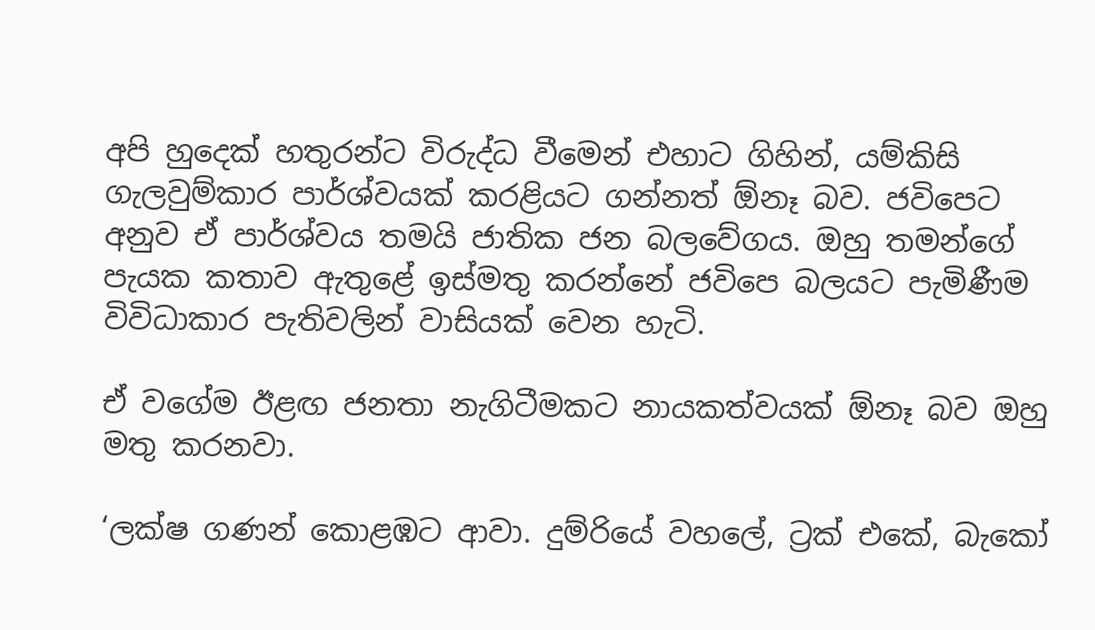අපි හුදෙක් හතුරන්ට විරුද්ධ වීමෙන් එහාට ගිහින්, යම්කිසි ගැලවුම්කාර පාර්ශ්වයක් කරළියට ගන්නත් ඕනෑ බව. ජවිපෙට අනුව ඒ පාර්ශ්වය තමයි ජාතික ජන බලවේගය. ඔහු තමන්ගේ පැයක කතාව ඇතුළේ ඉස්මතු කරන්නේ ජවිපෙ බලයට පැමිණීම විවිධාකාර පැතිවලින් වාසියක් වෙන හැටි.

ඒ වගේම ඊළඟ ජනතා නැගිටීමකට නායකත්වයක් ඕනෑ බව ඔහු මතු කරනවා.

‘ලක්ෂ ගණන් කොළඹට ආවා. දුම්රියේ වහලේ, ට්‍රක් එකේ, බැකෝ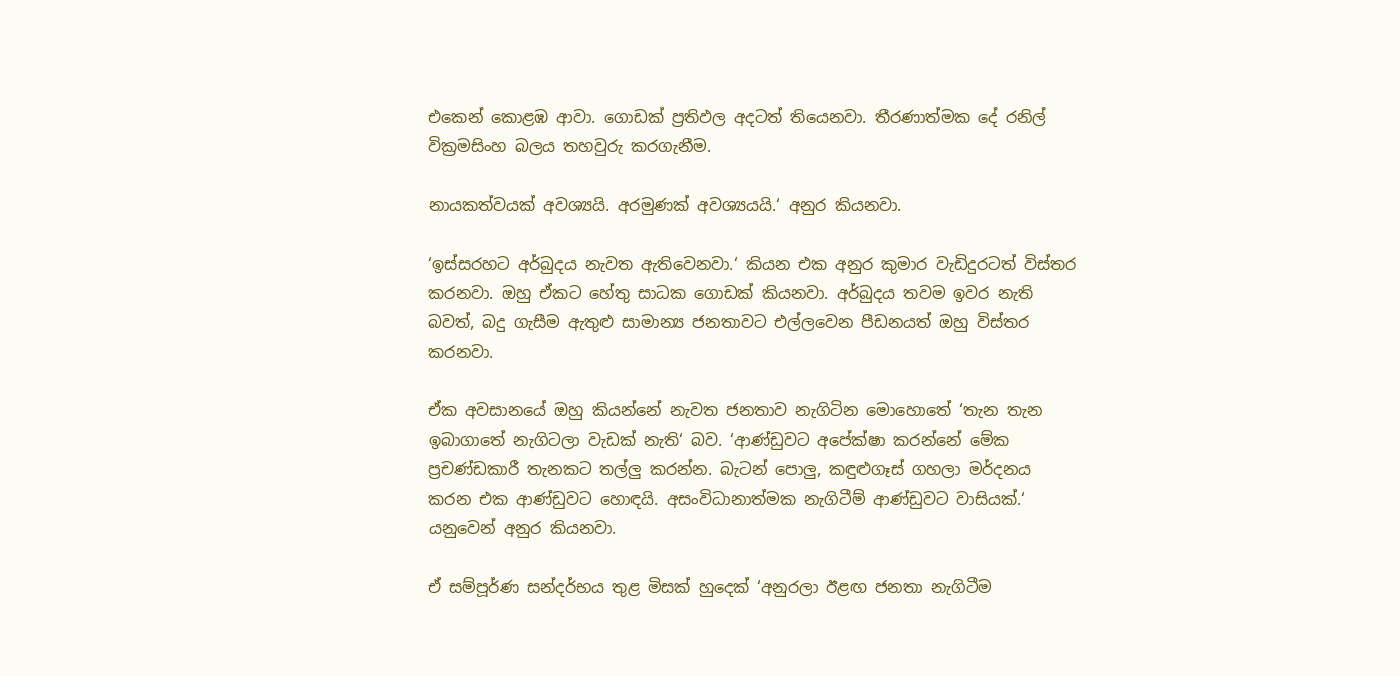එකෙන් කොළඹ ආවා. ගොඩක් ප්‍රතිඵල අදටත් තියෙනවා. තීරණාත්මක දේ රනිල් වික්‍රමසිංහ බලය තහවුරු කරගැනීම.

නායකත්වයක් අවශ්‍යයි. අරමුණක් අවශ්‍යයයි.‘ අනුර කියනවා.

‘ඉස්සරහට අර්බුදය නැවත ඇතිවෙනවා.‘ කියන එක අනුර කුමාර වැඩිදුරටත් විස්තර කරනවා. ඔහු ඒකට හේතු සාධක ගොඩක් කියනවා. අර්බුදය තවම ඉවර නැති බවත්, බදු ගැසීම ඇතුළු සාමාන්‍ය ජනතාවට එල්ලවෙන පීඩනයත් ඔහු විස්තර කරනවා.

ඒක අවසානයේ ඔහු කියන්නේ නැවත ජනතාව නැගිටින මොහොතේ ‘තැන තැන ඉබාගාතේ නැගිටලා වැඩක් නැති‘ බව. ‘ආණ්ඩුවට අපේක්ෂා කරන්නේ මේක ප්‍රචණ්ඩකාරී තැනකට තල්ලු කරන්න. බැටන් පොලු, කඳුළුගෑස් ගහලා මර්දනය කරන එක ආණ්ඩුවට හොඳයි. අසංවිධානාත්මක නැගිටීම් ආණ්ඩුවට වාසියක්.‘ යනුවෙන් අනුර කියනවා.

ඒ සම්පූර්ණ සන්දර්භය තුළ මිසක් හුදෙක් ‘අනුරලා ඊළඟ ජනතා නැගිටීම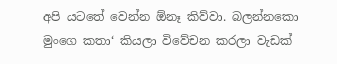අපි යටතේ වෙන්න ඕනෑ කිව්වා. බලන්නකො මුංගෙ කතා‘ කියලා විවේචන කරලා වැඩක්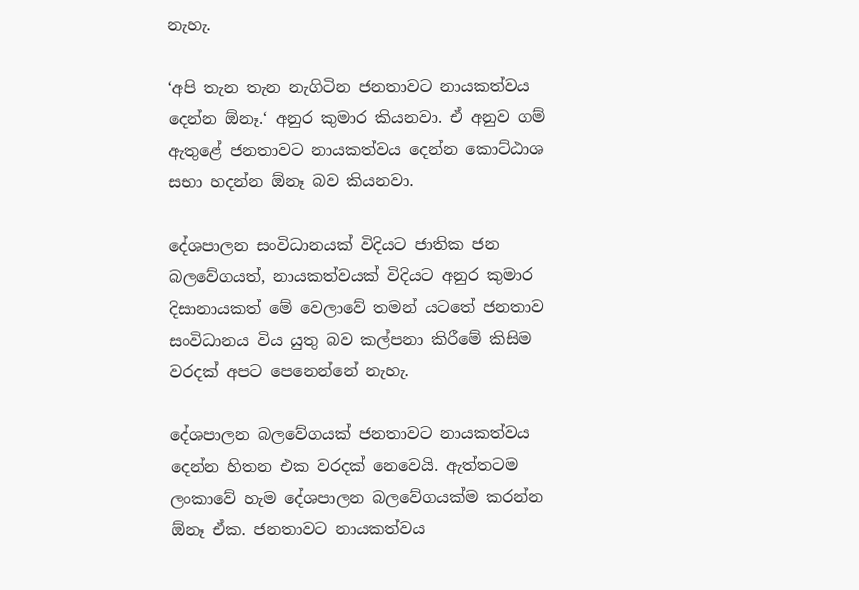නැහැ.

‘අපි තැන තැන නැගිටින ජනතාවට නායකත්වය දෙන්න ඕනෑ.‘ අනුර කුමාර කියනවා. ඒ අනුව ගම් ඇතුළේ ජනතාවට නායකත්වය දෙන්න කොට්ඨාශ සභා හදන්න ඕනෑ බව කියනවා.

දේශපාලන සංවිධානයක් විදියට ජාතික ජන බලවේගයත්, නායකත්වයක් විදියට අනුර කුමාර දිසානායකත් මේ වෙලාවේ තමන් යටතේ ජනතාව සංවිධානය විය යුතු බව කල්පනා කිරීමේ කිසිම වරදක් අපට පෙනෙන්නේ නැහැ.

දේශපාලන බලවේගයක් ජනතාවට නායකත්වය දෙන්න හිතන එක වරදක් නෙවෙයි. ඇත්තටම ලංකාවේ හැම දේශපාලන බලවේගයක්ම කරන්න ඕනෑ ඒක. ජනතාවට නායකත්වය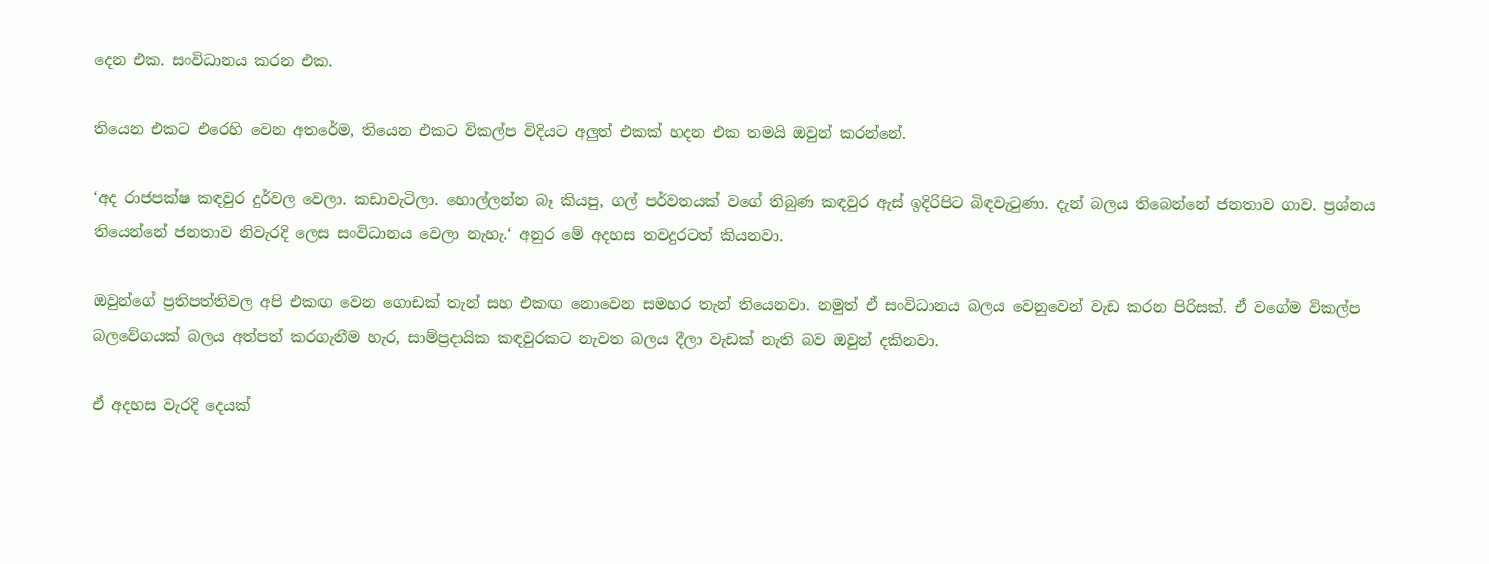දෙන එක. සංවිධානය කරන එක.

තියෙන එකට එරෙහි වෙන අතරේම, තියෙන එකට විකල්ප විදියට අලුත් එකක් හදන එක තමයි ඔවුන් කරන්නේ.

‘අද රාජපක්ෂ කඳවුර දුර්වල වෙලා. කඩාවැටිලා. හොල්ලන්න බෑ කියපු, ගල් පර්වතයක් වගේ තිබුණ කඳවුර ඇස් ඉදිරිපිට බිඳවැටුණා. දැන් බලය තිබෙන්නේ ජනතාව ගාව. ප්‍රශ්නය තියෙන්නේ ජනතාව නිවැරදි ලෙස සංවිධානය වෙලා නැහැ.‘ අනුර මේ අදහස තවදුරටත් කියනවා.

ඔවුන්ගේ ප්‍රතිපත්තිවල අපි එකඟ වෙන ගොඩක් තැන් සහ එකඟ නොවෙන සමහර තැන් තියෙනවා. නමුත් ඒ සංවිධානය බලය වෙනුවෙන් වැඩ කරන පිරිසක්. ඒ වගේම විකල්ප බලවේගයක් බලය අත්පත් කරගැනීම හැර, සාම්ප්‍රදායික කඳවුරකට නැවත බලය දීලා වැඩක් නැති බව ඔවුන් දකිනවා.

ඒ අදහස වැරදි දෙයක්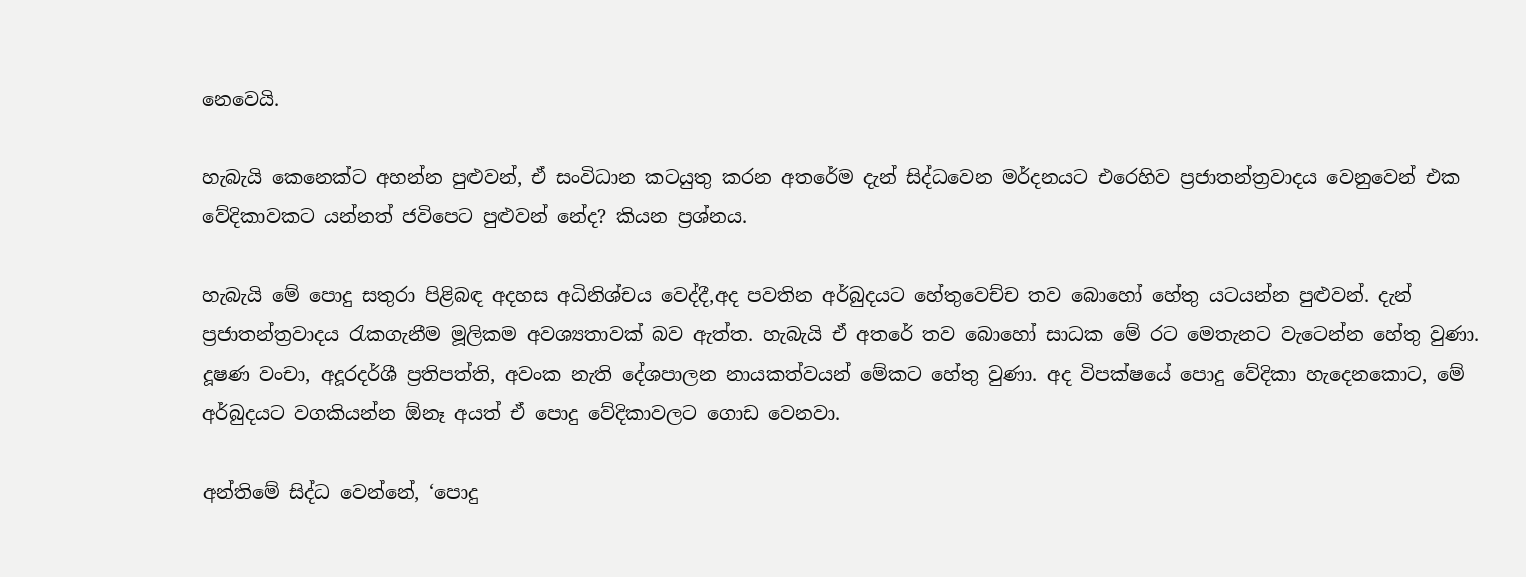නෙවෙයි.

හැබැයි කෙනෙක්ට අහන්න පුළුවන්, ඒ සංවිධාන කටයුතු කරන අතරේම දැන් සිද්ධවෙන මර්දනයට එරෙහිව ප්‍රජාතන්ත්‍රවාදය වෙනුවෙන් එක වේදිකාවකට යන්නත් ජවිපෙට පුළුවන් නේද? කියන ප්‍රශ්නය.

හැබැයි මේ පොදු සතුරා පිළිබඳ අදහස අධිනිශ්චය වෙද්දී,අද පවතින අර්බුදයට හේතුවෙච්ච තව බොහෝ හේතු යටයන්න පුළුවන්. දැන් ප්‍රජාතන්ත්‍රවාදය රැකගැනීම මූලිකම අවශ්‍යතාවක් බව ඇත්ත. හැබැයි ඒ අතරේ තව බොහෝ සාධක මේ රට මෙතැනට වැටෙන්න හේතු වුණා. දූෂණ වංචා, අදූරදර්ශී ප්‍රතිපත්ති, අවංක නැති දේශපාලන නායකත්වයන් මේකට හේතු වුණා. අද විපක්ෂයේ පොදු වේදිකා හැදෙනකොට, මේ අර්බුදයට වගකියන්න ඕනෑ අයත් ඒ පොදු වේදිකාවලට ගොඩ වෙනවා.

අන්තිමේ සිද්ධ වෙන්නේ, ‘පොදු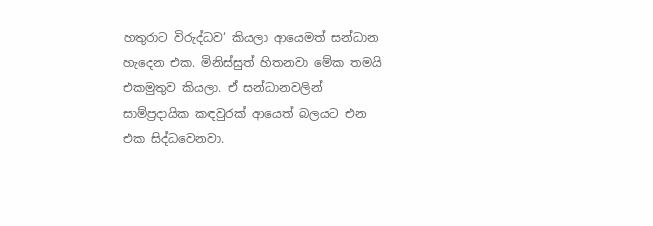හතුරාට විරුද්ධව‘ කියලා ආයෙමත් සන්ධාන හැදෙන එක. මිනිස්සුත් හිතනවා මේක තමයි එකමුතුව කියලා. ඒ සන්ධානවලින් සාම්ප්‍රදායික කඳවුරක් ආයෙත් බලයට එන එක සිද්ධවෙනවා.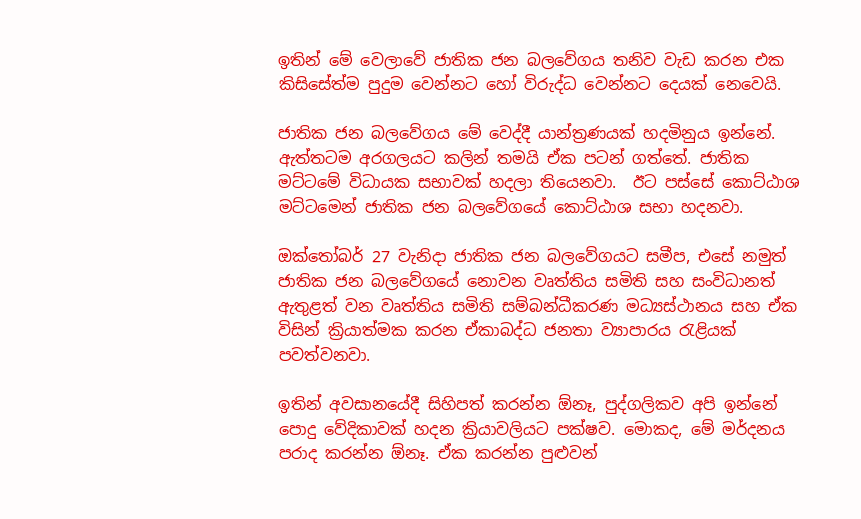ඉතින් මේ වෙලාවේ ජාතික ජන බලවේගය තනිව වැඩ කරන එක කිසිසේත්ම පුදුම වෙන්නට හෝ විරුද්ධ වෙන්නට දෙයක් නෙවෙයි.

ජාතික ජන බලවේගය මේ වෙද්දී යාන්ත්‍රණයක් හදමිනුය ඉන්නේ. ඇත්තටම අරගලයට කලින් තමයි ඒක පටන් ගත්තේ. ජාතික මට්ටමේ විධායක සභාවක් හදලා තියෙනවා.  ඊට පස්සේ කොට්ඨාශ මට්ටමෙන් ජාතික ජන බලවේගයේ කොට්ඨාශ සභා හදනවා.

ඔක්තෝබර් 27 වැනිදා ජාතික ජන බලවේගයට සමීප, එසේ නමුත් ජාතික ජන බලවේගයේ නොවන වෘත්තිය සමිති සහ සංවිධානත් ඇතුළත් වන වෘත්තිය සමිති සම්බන්ධීකරණ මධ්‍යස්ථානය සහ ඒක විසින් ක්‍රියාත්මක කරන ඒකාබද්ධ ජනතා ව්‍යාපාරය රැළියක් පවත්වනවා.

ඉතින් අවසානයේදී සිහිපත් කරන්න ඕනෑ, පුද්ගලිකව අපි ඉන්නේ පොදු වේදිකාවක් හදන ක්‍රියාවලියට පක්ෂව. මොකද, මේ මර්දනය පරාද කරන්න ඕනෑ. ඒක කරන්න පුළුවන්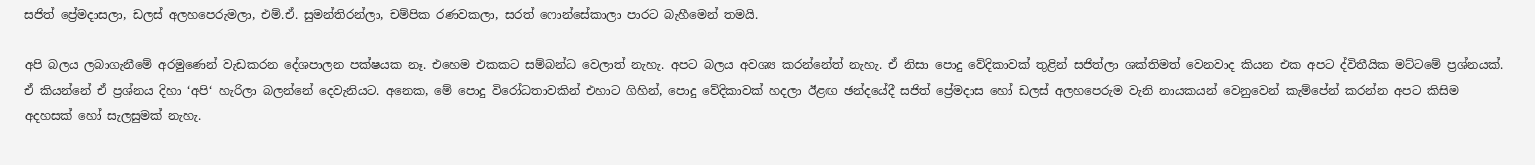සජිත් ප්‍රේමදාසලා, ඩලස් අලහපෙරුමලා, එම්.ඒ. සුමන්තිරන්ලා, චම්පික රණවකලා, සරත් ෆොන්සේකාලා පාරට බැහීමෙන් තමයි.

අපි බලය ලබාගැනීමේ අරමුණෙන් වැඩකරන දේශපාලන පක්ෂයක නෑ. එහෙම එකකට සම්බන්ධ වෙලාත් නැහැ. අපට බලය අවශ්‍ය කරන්නේත් නැහැ. ඒ නිසා පොදු වේදිකාවක් තුළින් සජිත්ලා ශක්තිමත් වෙනවාද කියන එක අපට ද්විතීයික මට්ටමේ ප්‍රශ්නයක්. ඒ කියන්නේ ඒ ප්‍රශ්නය දිහා ‘අපි‘ හැරිලා බලන්නේ දෙවැනියට. අනෙක, මේ පොදු විරෝධතාවකින් එහාට ගිහින්, පොදු වේදිකාවක් හදලා ඊළඟ ඡන්දයේදී සජිත් ප්‍රේමදාස හෝ ඩලස් අලහපෙරුම වැනි නායකයන් වෙනුවෙන් කැම්පේන් කරන්න අපට කිසිම අදහසක් හෝ සැලසුමක් නැහැ.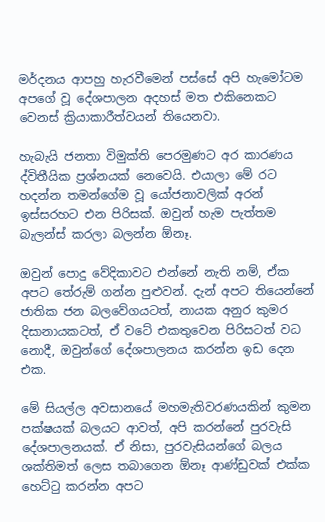මර්දනය ආපහු හැරවීමෙන් පස්සේ අපි හැමෝටම අපගේ වූ දේශපාලන අදහස් මත එකිනෙකට වෙනස් ක්‍රියාකාරීත්වයන් තියෙනවා.

හැබැයි ජනතා විමුක්ති පෙරමුණට අර කාරණය ද්විතීයික ප්‍රශ්නයක් නෙවෙයි. එයාලා මේ රට හදන්න තමන්ගේම වූ යෝජනාවලික් අරන් ඉස්සරහට එන පිරිසක්. ඔවුන් හැම පැත්තම බැලන්ස් කරලා බලන්න ඕනෑ.

ඔවුන් පොදු වේදිකාවට එන්නේ නැති නම්, ඒක අපට තේරුම් ගන්න පුළුවන්. දැන් අපට තියෙන්නේ ජාතික ජන බලවේගයටත්, නායක අනුර කුමර දිසානායකටත්, ඒ වටේ එකතුවෙන පිරිසටත් වධ නොදී, ඔවුන්ගේ දේශපාලනය කරන්න ඉඩ දෙන එක.

මේ සියල්ල අවසානයේ මහමැතිවරණයකින් කුමන පක්ෂයක් බලයට ආවත්, අපි කරන්නේ පුරවැසි දේශපාලනයක්. ඒ නිසා, පුරවැසියන්ගේ බලය ශක්තිමත් ලෙස තබාගෙන ඕනෑ ආණ්ඩුවක් එක්ක හෙට්ටු කරන්න අපට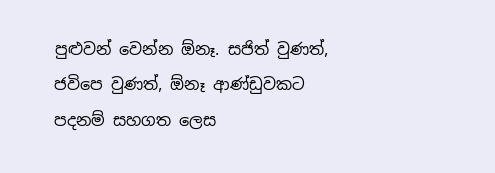පුළුවන් වෙන්න ඕනෑ. සජිත් වුණත්, ජවිපෙ වුණත්, ඕනෑ ආණ්ඩුවකට පදනම් සහගත ලෙස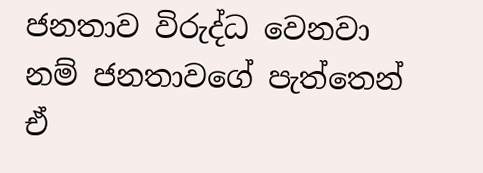ජනතාව විරුද්ධ වෙනවා නම් ජනතාවගේ පැත්තෙන් ඒ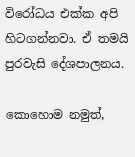විරෝධය එක්ක අපි හිටගන්නවා. ඒ තමයි පුරවැසි දේශපාලනය.

කොහොම නමුත්,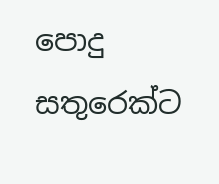පොදු සතුරෙක්ට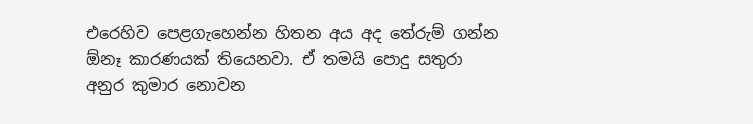එරෙහිව පෙළගැහෙන්න හිතන අය අද තේරුම් ගන්න ඕනෑ කාරණයක් තියෙනවා. ඒ තමයි පොදු සතුරා අනුර කුමාර නොවන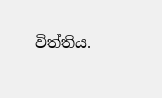විත්තිය.